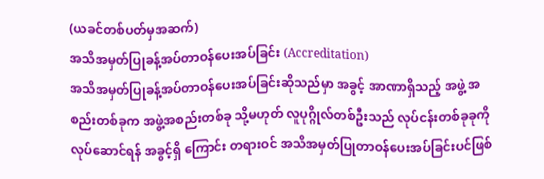(ယခင်တစ်ပတ်မှအဆက်)
အသိအမှတ်ပြုခန့်အပ်တာဝန်ပေးအပ်ခြင်း (Accreditation)
အသိအမှတ်ပြုခန့်အပ်တာဝန်ပေးအပ်ခြင်းဆိုသည်မှာ အခွင့် အာဏာရှိသည့် အဖွဲ့ အစည်းတစ်ခုက အဖွဲ့အစည်းတစ်ခု သို့မဟုတ် လူပုဂ္ဂိုလ်တစ်ဦးသည် လုပ်ငန်းတစ်ခုခုကို လုပ်ဆောင်ရန် အခွင့်ရှိ ကြောင်း တရားဝင် အသိအမှတ်ပြုတာဝန်ပေးအပ်ခြင်းပင်ဖြစ်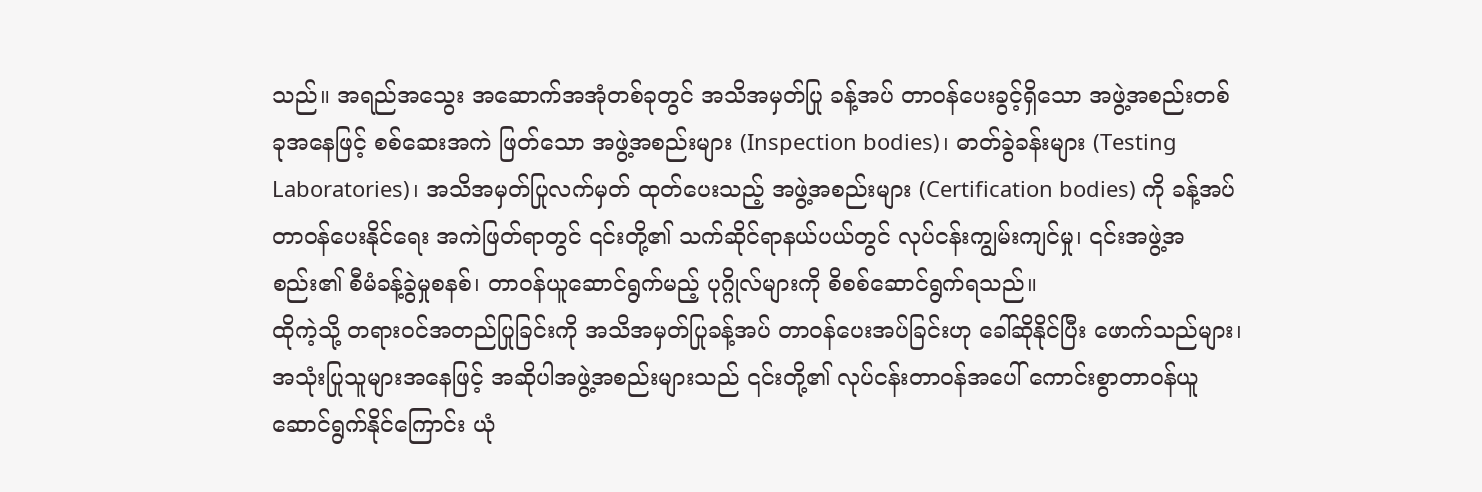သည်။ အရည်အသွေး အဆောက်အအုံတစ်ခုတွင် အသိအမှတ်ပြု ခန့်အပ် တာဝန်ပေးခွင့်ရှိသော အဖွဲ့အစည်းတစ်ခုအနေဖြင့် စစ်ဆေးအကဲ ဖြတ်သော အဖွဲ့အစည်းများ (Inspection bodies)၊ ဓာတ်ခွဲခန်းများ (Testing Laboratories)၊ အသိအမှတ်ပြုလက်မှတ် ထုတ်ပေးသည့် အဖွဲ့အစည်းများ (Certification bodies) ကို ခန့်အပ်တာဝန်ပေးနိုင်ရေး အကဲဖြတ်ရာတွင် ၎င်းတို့၏ သက်ဆိုင်ရာနယ်ပယ်တွင် လုပ်ငန်းကျွမ်းကျင်မှု၊ ၎င်းအဖွဲ့အစည်း၏ စီမံခန့်ခွဲမှုစနစ်၊ တာဝန်ယူဆောင်ရွက်မည့် ပုဂ္ဂိုလ်များကို စိစစ်ဆောင်ရွက်ရသည်။
ထိုကဲ့သို့ တရားဝင်အတည်ပြုခြင်းကို အသိအမှတ်ပြုခန့်အပ် တာဝန်ပေးအပ်ခြင်းဟု ခေါ်ဆိုနိုင်ပြီး ဖောက်သည်များ၊ အသုံးပြုသူများအနေဖြင့် အဆိုပါအဖွဲ့အစည်းများသည် ၎င်းတို့၏ လုပ်ငန်းတာဝန်အပေါ် ကောင်းစွာတာဝန်ယူ ဆောင်ရွက်နိုင်ကြောင်း ယုံ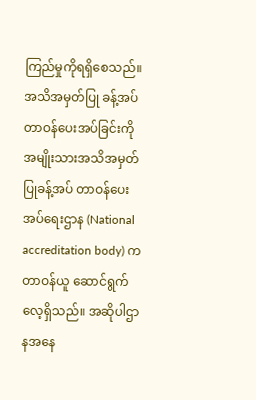ကြည်မှုကိုရရှိစေသည်။ အသိအမှတ်ပြု ခန့်အပ်တာဝန်ပေးအပ်ခြင်းကို အမျိုးသားအသိအမှတ်ပြုခန့်အပ် တာဝန်ပေးအပ်ရေးဌာန (National accreditation body) က တာဝန်ယူ ဆောင်ရွက်လေ့ရှိသည်။ အဆိုပါဌာနအနေ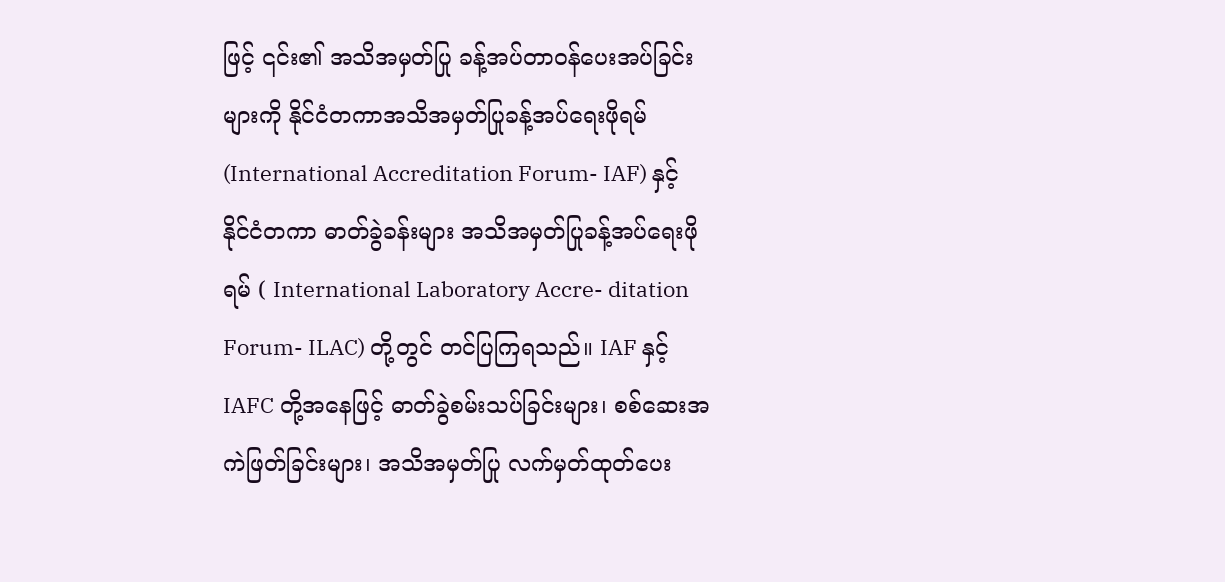ဖြင့် ၎င်း၏ အသိအမှတ်ပြု ခန့်အပ်တာဝန်ပေးအပ်ခြင်းများကို နိုင်ငံတကာအသိအမှတ်ပြုခန့်အပ်ရေးဖိုရမ် (International Accreditation Forum- IAF) နှင့် နိုင်ငံတကာ ဓာတ်ခွဲခန်းများ အသိအမှတ်ပြုခန့်အပ်ရေးဖိုရမ် ( International Laboratory Accre- ditation Forum- ILAC) တို့တွင် တင်ပြကြရသည်။ IAF နှင့် IAFC တို့အနေဖြင့် ဓာတ်ခွဲစမ်းသပ်ခြင်းများ၊ စစ်ဆေးအကဲဖြတ်ခြင်းများ၊ အသိအမှတ်ပြု လက်မှတ်ထုတ်ပေး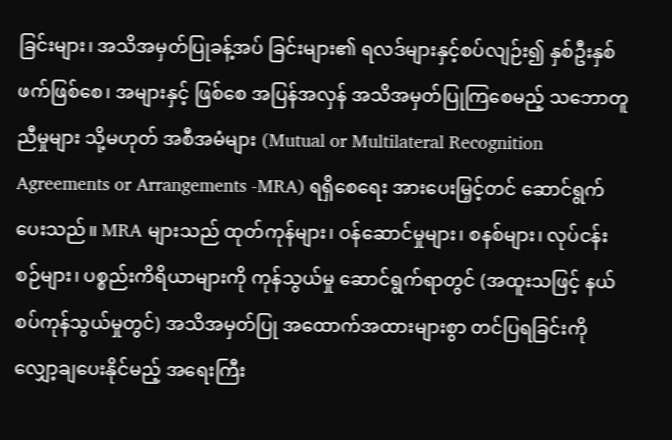ခြင်းများ၊ အသိအမှတ်ပြုခန့်အပ် ခြင်းများ၏ ရလဒ်များနှင့်စပ်လျဉ်း၍ နှစ်ဦးနှစ်ဖက်ဖြစ်စေ၊ အများနှင့် ဖြစ်စေ အပြန်အလှန် အသိအမှတ်ပြုကြစေမည့် သဘောတူညီမှုများ သို့မဟုတ် အစီအမံများ (Mutual or Multilateral Recognition Agreements or Arrangements -MRA) ရရှိစေရေး အားပေးမြှင့်တင် ဆောင်ရွက်ပေးသည်။ MRA များသည် ထုတ်ကုန်များ၊ ဝန်ဆောင်မှုများ၊ စနစ်များ၊ လုပ်ငန်းစဉ်များ၊ ပစ္စည်းကိရိယာများကို ကုန်သွယ်မှု ဆောင်ရွက်ရာတွင် (အထူးသဖြင့် နယ်စပ်ကုန်သွယ်မှုတွင်) အသိအမှတ်ပြု အထောက်အထားများစွာ တင်ပြရခြင်းကို လျှော့ချပေးနိုင်မည့် အရေးကြီး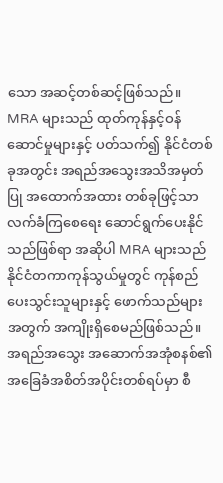သော အဆင့်တစ်ဆင့်ဖြစ်သည်။
MRA များသည် ထုတ်ကုန်နှင့်ဝန်ဆောင်မှုများနှင့် ပတ်သက်၍ နိုင်ငံတစ်ခုအတွင်း အရည်အသွေးအသိအမှတ်ပြု အထောက်အထား တစ်ခုဖြင့်သာ လက်ခံကြစေရေး ဆောင်ရွက်ပေးနိုင်သည်ဖြစ်ရာ အဆိုပါ MRA များသည် နိုင်ငံတကာကုန်သွယ်မှုတွင် ကုန်စည်ပေးသွင်းသူများနှင့် ဖောက်သည်များအတွက် အကျိုးရှိစေမည်ဖြစ်သည်။
အရည်အသွေး အဆောက်အအုံစနစ်၏ အခြေခံအစိတ်အပိုင်းတစ်ရပ်မှာ စီ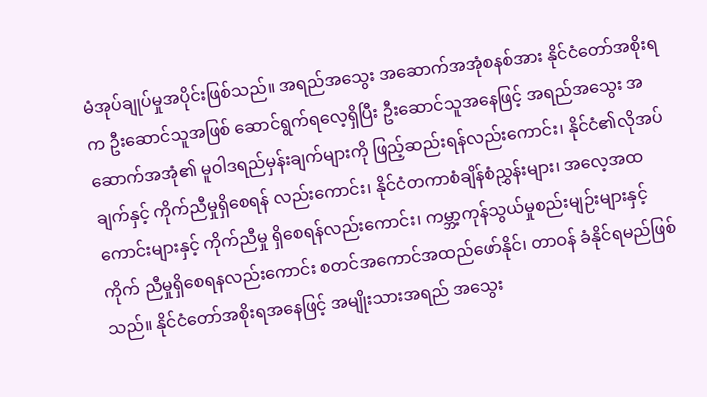မံအုပ်ချုပ်မှုအပိုင်းဖြစ်သည်။ အရည်အသွေး အဆောက်အအုံစနစ်အား နိုင်ငံတော်အစိုးရက ဦးဆောင်သူအဖြစ် ဆောင်ရွက်ရလေ့ရှိပြီး ဦးဆောင်သူအနေဖြင့် အရည်အသွေး အဆောက်အအုံ၏ မူဝါဒရည်မှန်းချက်များကို ဖြည့်ဆည်းရန်လည်းကောင်း၊ နိုင်ငံ၏လိုအပ်ချက်နှင့် ကိုက်ညီမှုရှိစေရန် လည်းကောင်း၊ နိုင်ငံတကာစံချိန်စံညွှန်းများ၊ အလေ့အထကောင်းများနှင့် ကိုက်ညီမှု ရှိစေရန်လည်းကောင်း၊ ကမ္ဘာ့ကုန်သွယ်မှုစည်းမျဉ်းများနှင့် ကိုက် ညီမှုရှိစေရနလည်းကောင်း စတင်အကောင်အထည်ဖော်နိုင်၊ တာဝန် ခံနိုင်ရမည်ဖြစ်သည်။ နိုင်ငံတော်အစိုးရအနေဖြင့် အမျိုးသားအရည် အသွေး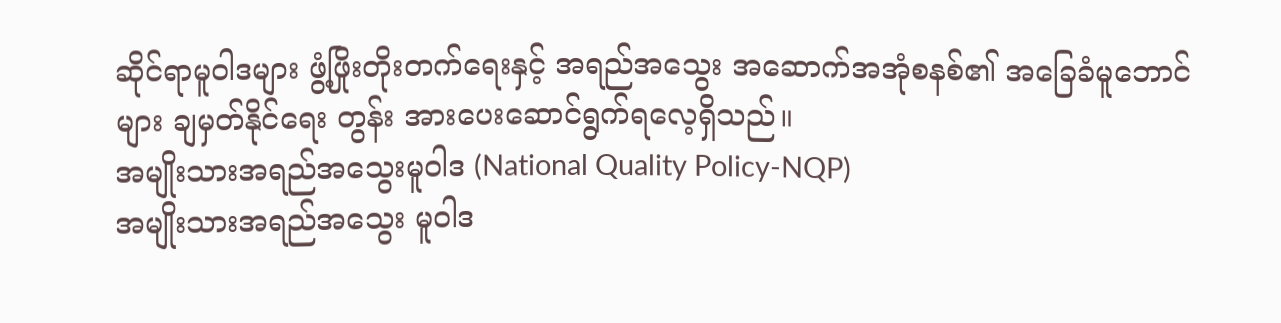ဆိုင်ရာမူဝါဒများ ဖွံ့ဖြိုးတိုးတက်ရေးနှင့် အရည်အသွေး အဆောက်အအုံစနစ်၏ အခြေခံမူဘောင်များ ချမှတ်နိုင်ရေး တွန်း အားပေးဆောင်ရွက်ရလေ့ရှိသည်။
အမျိုးသားအရည်အသွေးမူဝါဒ (National Quality Policy-NQP)
အမျိုးသားအရည်အသွေး မူဝါဒ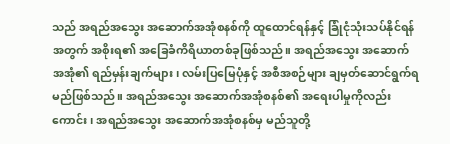သည် အရည်အသွေး အဆောက်အအုံစနစ်ကို ထူထောင်ရန်နှင့် ခြုံငုံသုံးသပ်နိုင်ရန်အတွက် အစိုးရ၏ အခြေခံကိရိယာတစ်ခုဖြစ်သည်။ အရည်အသွေး အဆောက်အအုံ၏ ရည်မှန်းချက်များ၊ လမ်းပြမြေပုံနှင့် အစီအစဉ်များ ချမှတ်ဆောင်ရွက်ရမည်ဖြစ်သည်။ အရည်အသွေး အဆောက်အအုံစနစ်၏ အရေးပါမှုကိုလည်းကောင်း၊ အရည်အသွေး အဆောက်အအုံစနစ်မှ မည်သူတို့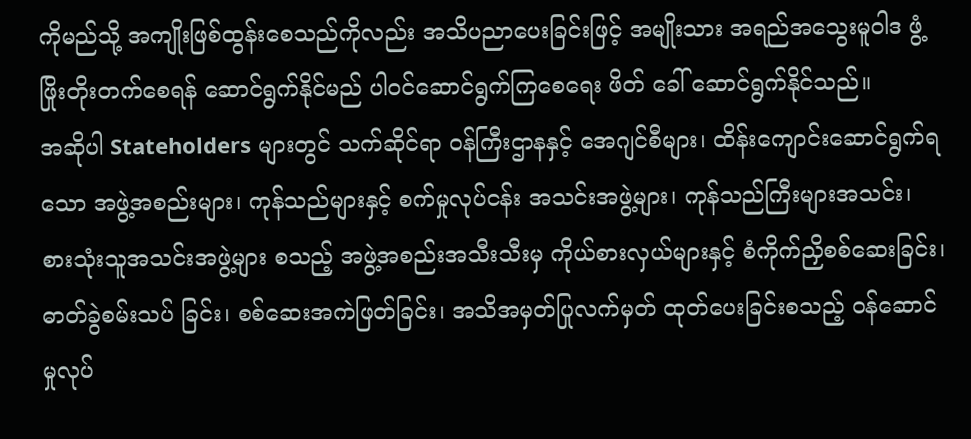ကိုမည်သို့ အကျိုးဖြစ်ထွန်းစေသည်ကိုလည်း အသိပညာပေးခြင်းဖြင့် အမျိုးသား အရည်အသွေးမူဝါဒ ဖွံ့ဖြိုးတိုးတက်စေရန် ဆောင်ရွက်နိုင်မည် ပါဝင်ဆောင်ရွက်ကြစေရေး ဖိတ် ခေါ် ဆောင်ရွက်နိုင်သည်။
အဆိုပါ Stateholders များတွင် သက်ဆိုင်ရာ ဝန်ကြီးဌာနနှင့် အေဂျင်စီများ၊ ထိန်းကျောင်းဆောင်ရွက်ရသော အဖွဲ့အစည်းများ၊ ကုန်သည်များနှင့် စက်မှုလုပ်ငန်း အသင်းအဖွဲ့များ၊ ကုန်သည်ကြီးများအသင်း၊ စားသုံးသူအသင်းအဖွဲ့များ စသည့် အဖွဲ့အစည်းအသီးသီးမှ ကိုယ်စားလှယ်များနှင့် စံကိုက်ညှိစစ်ဆေးခြင်း၊ ဓာတ်ခွဲစမ်းသပ် ခြင်း၊ စစ်ဆေးအကဲဖြတ်ခြင်း၊ အသိအမှတ်ပြုလက်မှတ် ထုတ်ပေးခြင်းစသည့် ဝန်ဆောင်မှုလုပ်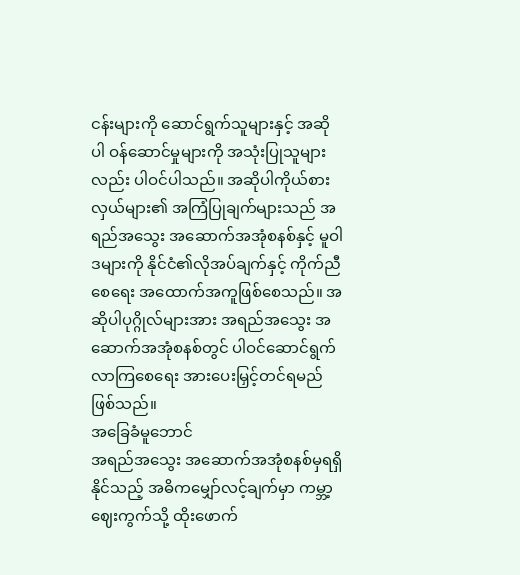ငန်းများကို ဆောင်ရွက်သူများနှင့် အဆိုပါ ဝန်ဆောင်မှုများကို အသုံးပြုသူများလည်း ပါဝင်ပါသည်။ အဆိုပါကိုယ်စားလှယ်များ၏ အကြံပြုချက်များသည် အရည်အသွေး အဆောက်အအုံစနစ်နှင့် မူဝါဒများကို နိုင်ငံ၏လိုအပ်ချက်နှင့် ကိုက်ညီစေရေး အထောက်အကူဖြစ်စေသည်။ အဆိုပါပုဂ္ဂိုလ်များအား အရည်အသွေး အဆောက်အအုံစနစ်တွင် ပါဝင်ဆောင်ရွက်လာကြစေရေး အားပေးမြှင့်တင်ရမည်ဖြစ်သည်။
အခြေခံမူဘောင်
အရည်အသွေး အဆောက်အအုံစနစ်မှရရှိနိုင်သည့် အဓိကမျှော်လင့်ချက်မှာ ကမ္ဘာ့ဈေးကွက်သို့ ထိုးဖောက်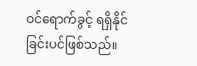ဝင်ရောက်ခွင့် ရရှိနိုင်ခြင်းပင်ဖြစ်သည်။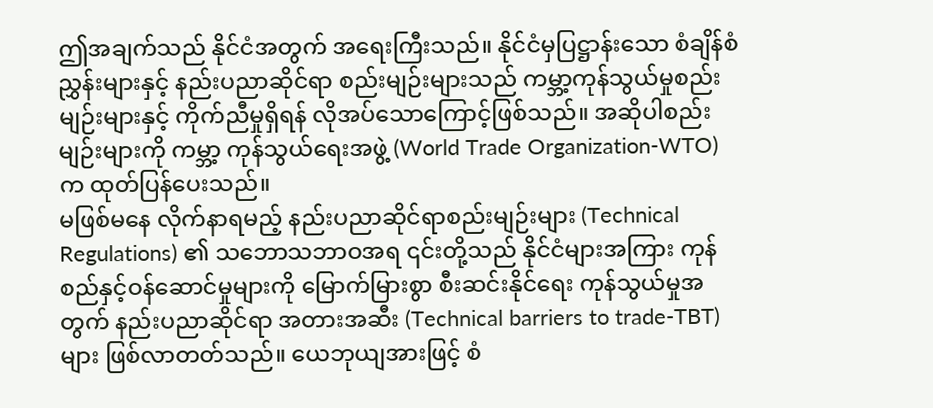ဤအချက်သည် နိုင်ငံအတွက် အရေးကြီးသည်။ နိုင်ငံမှပြဋ္ဌာန်းသော စံချိန်စံညွှန်းများနှင့် နည်းပညာဆိုင်ရာ စည်းမျဉ်းများသည် ကမ္ဘာ့ကုန်သွယ်မှုစည်းမျဉ်းများနှင့် ကိုက်ညီမှုရှိရန် လိုအပ်သောကြောင့်ဖြစ်သည်။ အဆိုပါစည်းမျဉ်းများကို ကမ္ဘာ့ ကုန်သွယ်ရေးအဖွဲ့ (World Trade Organization-WTO) က ထုတ်ပြန်ပေးသည်။
မဖြစ်မနေ လိုက်နာရမည့် နည်းပညာဆိုင်ရာစည်းမျဉ်းများ (Technical Regulations) ၏ သဘောသဘာဝအရ ၎င်းတို့သည် နိုင်ငံများအကြား ကုန်စည်နှင့်ဝန်ဆောင်မှုများကို မြောက်မြားစွာ စီးဆင်းနိုင်ရေး ကုန်သွယ်မှုအတွက် နည်းပညာဆိုင်ရာ အတားအဆီး (Technical barriers to trade-TBT) များ ဖြစ်လာတတ်သည်။ ယေဘုယျအားဖြင့် စံ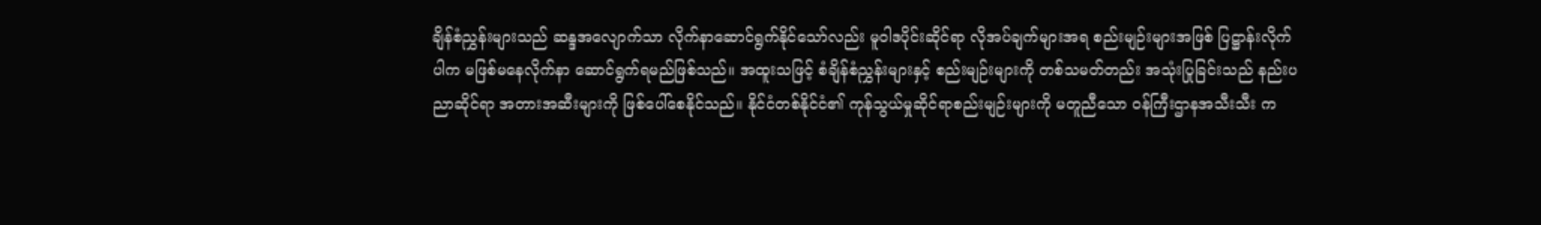ချိန်စံညွှန်းများသည် ဆန္ဒအလျောက်သာ လိုက်နာဆောင်ရွက်နိုင်သော်လည်း မူဝါဒပိုင်းဆိုင်ရာ လိုအပ်ချက်များအရ စည်းမျဉ်းများအဖြစ် ပြဋ္ဌာန်းလိုက်ပါက မဖြစ်မနေလိုက်နာ ဆောင်ရွက်ရမည်ဖြစ်သည်။ အထူးသဖြင့် စံချိန်စံညွှန်းများနှင့် စည်းမျဉ်းများကို တစ်သမတ်တည်း အသုံးပြုခြင်းသည် နည်းပညာဆိုင်ရာ အတားအဆီးများကို ဖြစ်ပေါ်စေနိုင်သည်။ နိုင်ငံတစ်နိုင်ငံ၏ ကုန်သွယ်မှုဆိုင်ရာစည်းမျဉ်းများကို မတူညီသော ဝန်ကြီးဌာနအသီးသီး က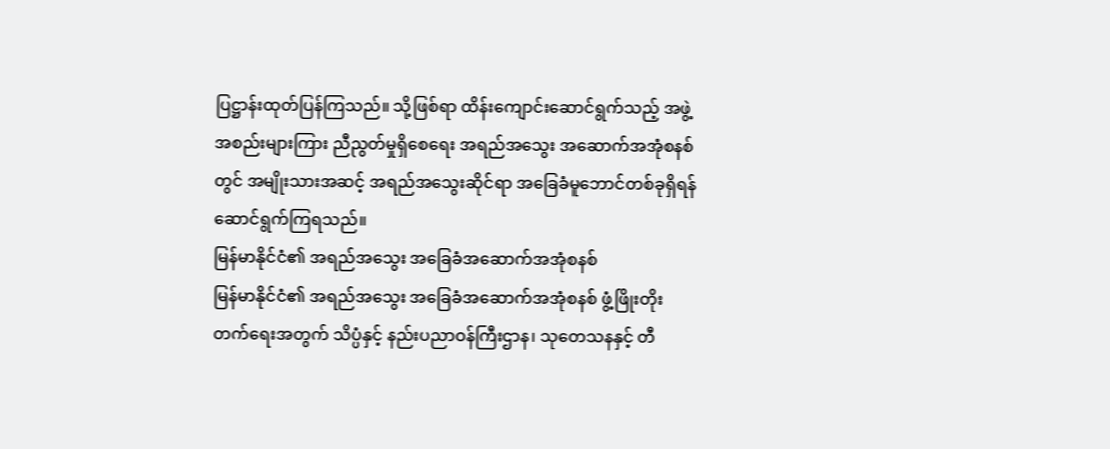ပြဋ္ဌာန်းထုတ်ပြန်ကြသည်။ သို့ဖြစ်ရာ ထိန်းကျောင်းဆောင်ရွက်သည့် အဖွဲ့အစည်းများကြား ညီညွတ်မှုရှိစေရေး အရည်အသွေး အဆောက်အအုံစနစ်တွင် အမျိုးသားအဆင့် အရည်အသွေးဆိုင်ရာ အခြေခံမူဘောင်တစ်ခုရှိရန် ဆောင်ရွက်ကြရသည်။
မြန်မာနိုင်ငံ၏ အရည်အသွေး အခြေခံအဆောက်အအုံစနစ်
မြန်မာနိုင်ငံ၏ အရည်အသွေး အခြေခံအဆောက်အအုံစနစ် ဖွံ့ဖြိုးတိုးတက်ရေးအတွက် သိပ္ပံနှင့် နည်းပညာဝန်ကြီးဌာန၊ သုတေသနနှင့် တီ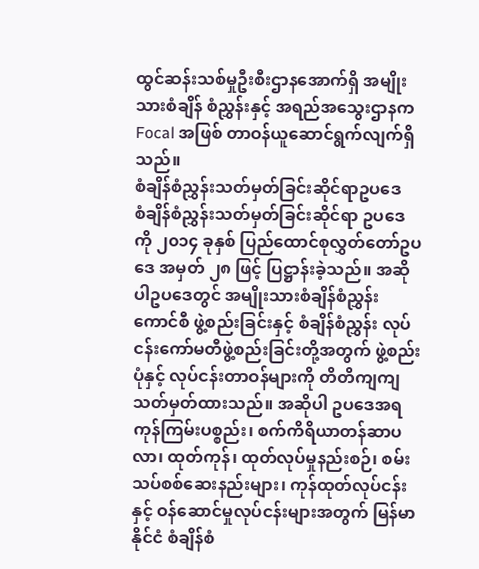ထွင်ဆန်းသစ်မှုဦးစီးဌာနအောက်ရှိ အမျိုးသားစံချိန် စံညွှန်းနှင့် အရည်အသွေးဌာနက Focal အဖြစ် တာဝန်ယူဆောင်ရွက်လျက်ရှိသည်။
စံချိန်စံညွှန်းသတ်မှတ်ခြင်းဆိုင်ရာဥပဒေ
စံချိန်စံညွှန်းသတ်မှတ်ခြင်းဆိုင်ရာ ဥပဒေကို ၂၀၁၄ ခုနှစ် ပြည်ထောင်စုလွှတ်တော်ဥပဒေ အမှတ် ၂၈ ဖြင့် ပြဋ္ဌာန်းခဲ့သည်။ အဆိုပါဥပဒေတွင် အမျိုးသားစံချိန်စံညွှန်းကောင်စီ ဖွဲ့စည်းခြင်းနှင့် စံချိန်စံညွှန်း လုပ်ငန်းကော်မတီဖွဲ့စည်းခြင်းတို့အတွက် ဖွဲ့စည်းပုံနှင့် လုပ်ငန်းတာဝန်များကို တိတိကျကျ သတ်မှတ်ထားသည်။ အဆိုပါ ဥပဒေအရ ကုန်ကြမ်းပစ္စည်း၊ စက်ကိရိယာတန်ဆာပလာ၊ ထုတ်ကုန်၊ ထုတ်လုပ်မှုနည်းစဉ်၊ စမ်းသပ်စစ်ဆေးနည်းများ၊ ကုန်ထုတ်လုပ်ငန်းနှင့် ဝန်ဆောင်မှုလုပ်ငန်းများအတွက် မြန်မာနိုင်ငံ စံချိန်စံ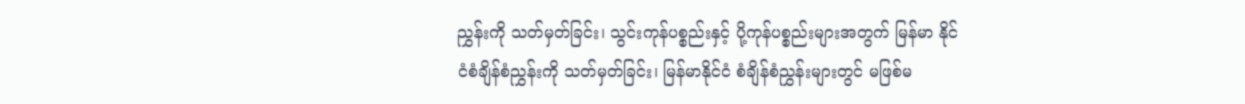ညွှန်းကို သတ်မှတ်ခြင်း၊ သွင်းကုန်ပစ္စည်းနှင့် ပို့ကုန်ပစ္စည်းများအတွက် မြန်မာ နိုင်ငံစံချိန်စံညွှန်းကို သတ်မှတ်ခြင်း၊ မြန်မာနိုင်ငံ စံချိန်စံညွှန်းများတွင် မဖြစ်မ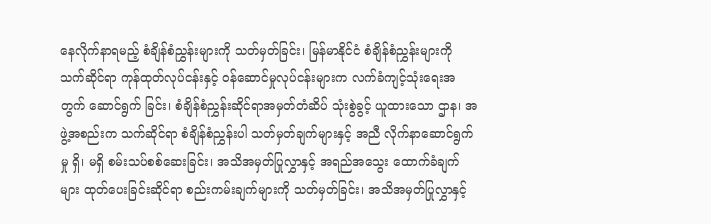နေလိုက်နာရမည့် စံချိန်စံညွှန်းများကို သတ်မှတ်ခြင်း၊ မြန်မာနိုင်ငံ စံချိန်စံညွှန်းများကို သက်ဆိုင်ရာ ကုန်ထုတ်လုပ်ငန်းနှင့် ဝန်ဆောင်မှုလုပ်ငန်းများက လက်ခံကျင့်သုံးရေးအတွက် ဆောင်ရွက် ခြင်း၊ စံချိန်စံညွှန်းဆိုင်ရာအမှတ်တံဆိပ် သုံးစွဲခွင့် ယူထားသော ဌာန၊ အဖွဲ့အစည်းက သက်ဆိုင်ရာ စံချိန်စံညွှန်းပါ သတ်မှတ်ချက်များနှင့် အညီ လိုက်နာဆောင်ရွက်မှု ရှိ၊ မရှိ စမ်းသပ်စစ်ဆေးခြင်း၊ အသိအမှတ်ပြုလွှာနှင့် အရည်အသွေး ထောက်ခံချက်များ ထုတ်ပေးခြင်းဆိုင်ရာ စည်းကမ်းချက်များကို သတ်မှတ်ခြင်း၊ အသိအမှတ်ပြုလွှာနှင့်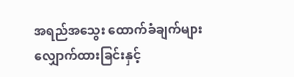အရည်အသွေး ထောက်ခံချက်များ လျှောက်ထားခြင်းနှင့်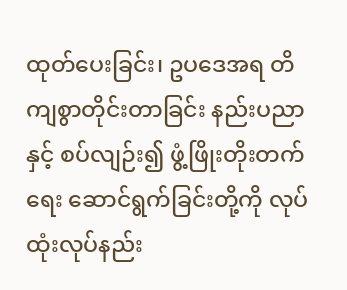ထုတ်ပေးခြင်း၊ ဥပဒေအရ တိကျစွာတိုင်းတာခြင်း နည်းပညာနှင့် စပ်လျဉ်း၍ ဖွံ့ဖြိုးတိုးတက်ရေး ဆောင်ရွက်ခြင်းတို့ကို လုပ်ထုံးလုပ်နည်း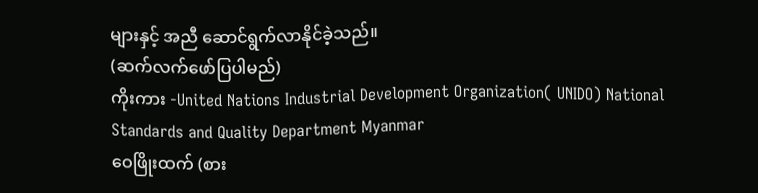များနှင့် အညီ ဆောင်ရွက်လာနိုင်ခဲ့သည်။
(ဆက်လက်ဖော်ပြပါမည်)
ကိုးကား -United Nations Industrial Development Organization( UNIDO) National Standards and Quality Department Myanmar
ဝေဖြိုးထက် (စား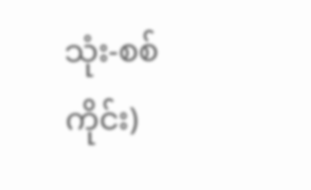သုံး-စစ်ကိုင်း)